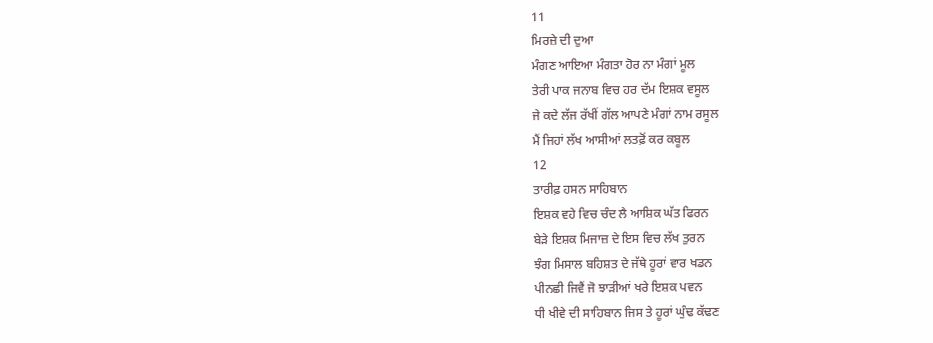11
ਮਿਰਜ਼ੇ ਦੀ ਦੁਆ
ਮੰਗਣ ਆਇਆ ਮੰਗਤਾ ਹੋਰ ਨਾ ਮੰਗਾਂ ਮੂਲ
ਤੇਰੀ ਪਾਕ ਜਨਾਬ ਵਿਚ ਹਰ ਦੱਮ ਇਸ਼ਕ ਵਸੂਲ
ਜੇ ਕਦੇ ਲੱਜ ਰੱਖੀਂ ਗੱਲ ਆਪਣੇ ਮੰਗਾਂ ਨਾਮ ਰਸੂਲ
ਮੈਂ ਜਿਹਾਂ ਲੱਖ ਆਸੀਆਂ ਲਤਫ਼ੋਂ ਕਰ ਕਬੂਲ
12
ਤਾਰੀਫ਼ ਹਸਨ ਸਾਹਿਬਾਨ
ਇਸ਼ਕ ਵਹੇ ਵਿਚ ਚੰਦ ਲੈ ਆਸ਼ਿਕ ਘੱਤ ਫਿਰਨ
ਬੇੜੇ ਇਸ਼ਕ ਮਿਜਾਜ਼ ਦੇ ਇਸ ਵਿਚ ਲੱਖ ਤੁਰਨ
ਝੰਗ ਮਿਸਾਲ ਬਹਿਸ਼ਤ ਦੇ ਜੱਥੇ ਹੂਰਾਂ ਵਾਰ ਖਡਨ
ਪੀਨਛੀ ਜਿਵੈਂ ਜੋ ਝਾੜੀਆਂ ਖਰੇ ਇਸ਼ਕ ਪਵਨ
ਧੀ ਖੀਵੇ ਦੀ ਸਾਹਿਬਾਨ ਜਿਸ ਤੇ ਹੂਰਾਂ ਘੁੰਢ ਕੱਢਣ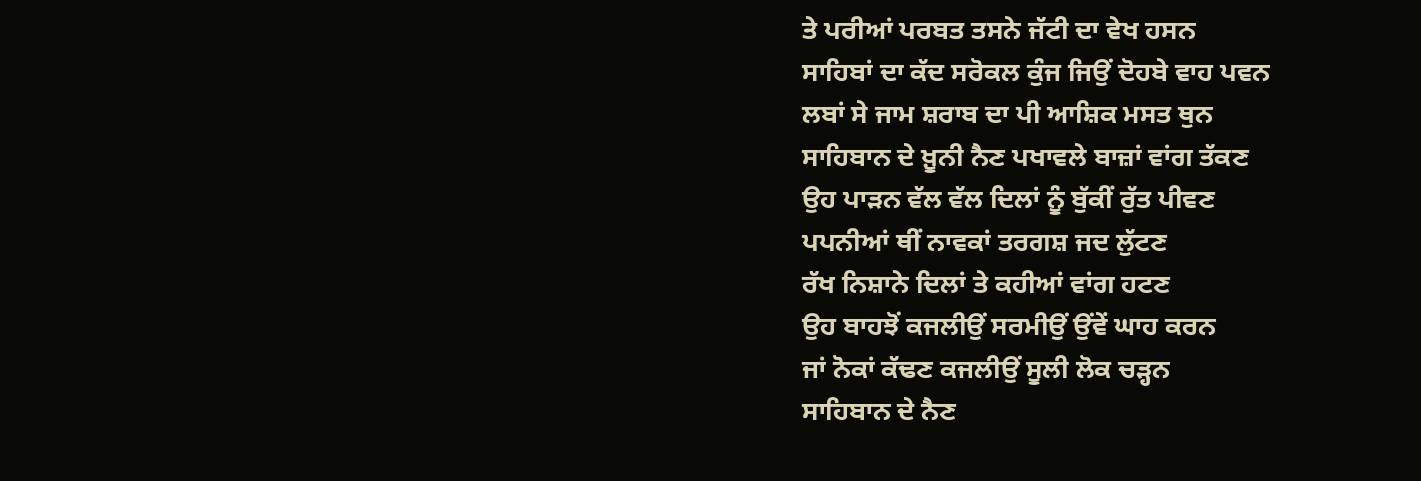ਤੇ ਪਰੀਆਂ ਪਰਬਤ ਤਸਨੇ ਜੱਟੀ ਦਾ ਵੇਖ ਹਸਨ
ਸਾਹਿਬਾਂ ਦਾ ਕੱਦ ਸਰੋਕਲ ਕੁੰਜ ਜਿਉਂ ਦੋਹਬੇ ਵਾਹ ਪਵਨ
ਲਬਾਂ ਸੇ ਜਾਮ ਸ਼ਰਾਬ ਦਾ ਪੀ ਆਸ਼ਿਕ ਮਸਤ ਥੁਨ
ਸਾਹਿਬਾਨ ਦੇ ਖ਼ੂਨੀ ਨੈਣ ਪਖਾਵਲੇ ਬਾਜ਼ਾਂ ਵਾਂਗ ਤੱਕਣ
ਉਹ ਪਾੜਨ ਵੱਲ ਵੱਲ ਦਿਲਾਂ ਨੂੰ ਬੁੱਕੀਂ ਰੁੱਤ ਪੀਵਣ
ਪਪਨੀਆਂ ਥੀਂ ਨਾਵਕਾਂ ਤਰਗਸ਼ ਜਦ ਲੁੱਟਣ
ਰੱਖ ਨਿਸ਼ਾਨੇ ਦਿਲਾਂ ਤੇ ਕਹੀਆਂ ਵਾਂਗ ਹਟਣ
ਉਹ ਬਾਹਝੋਂ ਕਜਲੀਉਂ ਸਰਮੀਉਂ ਉਂਵੇਂ ਘਾਹ ਕਰਨ
ਜਾਂ ਨੋਕਾਂ ਕੱਢਣ ਕਜਲੀਉਂ ਸੂਲੀ ਲੋਕ ਚੜ੍ਹਨ
ਸਾਹਿਬਾਨ ਦੇ ਨੈਣ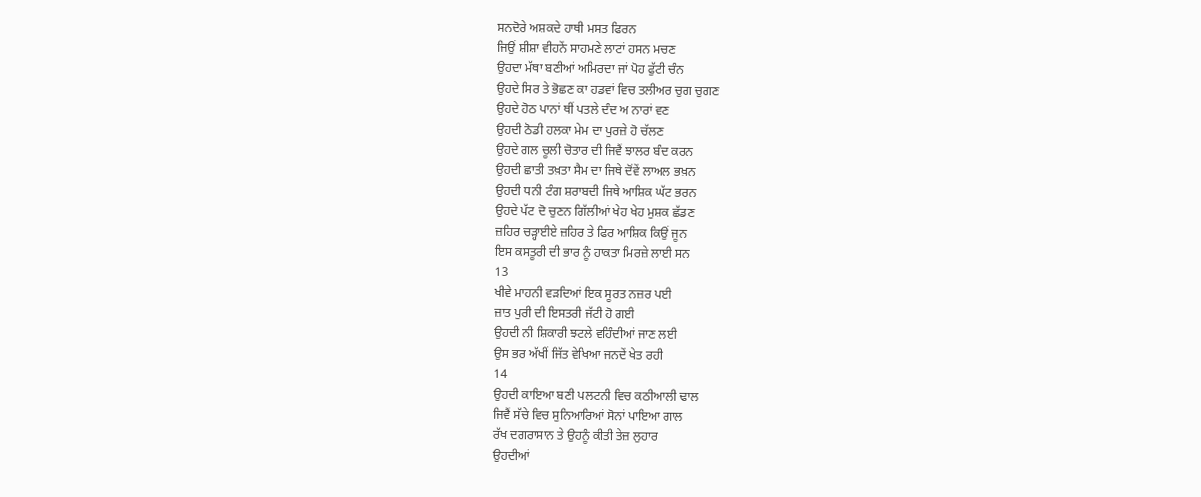ਸਨਦੋਰੇ ਅਸ਼ਕਦੇ ਹਾਥੀ ਮਸਤ ਫਿਰਨ
ਜਿਉਂ ਸ਼ੀਸ਼ਾ ਵੀਹਨੇਂ ਸਾਹਮਣੇ ਲਾਟਾਂ ਹਸਨ ਮਚਣ
ਉਹਦਾ ਮੱਥਾ ਬਣੀਆਂ ਅਮਿਰਦਾ ਜਾਂ ਪੋਹ ਫੁੱਟੀ ਚੰਨ
ਉਹਦੇ ਸਿਰ ਤੇ ਭੋਛਣ ਕਾ ਹਡਵਾਂ ਵਿਚ ਤਲੀਅਰ ਚੁਗ ਚੁਗਣ
ਉਹਦੇ ਹੋਠ ਪਾਨਾਂ ਥੀਂ ਪਤਲੇ ਦੰਦ ਅ ਨਾਰਾਂ ਵਣ
ਉਹਦੀ ਠੋਡੀ ਹਲਕਾ ਮੇਮ ਦਾ ਪੁਰਜ਼ੇ ਹੋ ਚੱਲਣ
ਉਹਦੇ ਗਲ ਚੂਲੀ ਚੋਤਾਰ ਦੀ ਜਿਵੈਂ ਝਾਲਰ ਬੰਦ ਕਰਨ
ਉਹਦੀ ਛਾਤੀ ਤਖ਼ਤਾ ਸੈਮ ਦਾ ਜਿਥੇ ਦੋਂਵੇਂ ਲਾਅਲ ਭਖ਼ਨ
ਉਹਦੀ ਧਨੀ ਟੰਗ ਸ਼ਰਾਬਦੀ ਜਿਥੇ ਆਸ਼ਿਕ ਘੱਟ ਭਰਨ
ਉਹਦੇ ਪੱਟ ਦੋ ਚੁਣਨ ਗਿੱਲੀਆਂ ਖੇਹ ਖੇਹ ਮੁਸ਼ਕ ਛੱਡਣ
ਜ਼ਹਿਰ ਚੜ੍ਹਾਈਏ ਜ਼ਹਿਰ ਤੇ ਫਿਰ ਆਸ਼ਿਕ ਕਿਉਂ ਜੂਨ
ਇਸ ਕਸਤੂਰੀ ਦੀ ਭਾਰ ਨੂੰ ਹਾਕਤਾ ਮਿਰਜ਼ੇ ਲਾਈ ਸਨ
13
ਖੀਵੇ ਮਾਹਨੀ ਵੜਦਿਆਂ ਇਕ ਸੂਰਤ ਨਜ਼ਰ ਪਈ
ਜ਼ਾਤ ਪੁਰੀ ਦੀ ਇਸਤਰੀ ਜੱਟੀ ਹੋ ਗਈ
ਉਹਦੀ ਨੀ ਸ਼ਿਕਾਰੀ ਝਟਲੇ ਵਹਿੰਦੀਆਂ ਜਾਣ ਲਈ
ਉਸ ਭਰ ਅੱਖੀਂ ਜਿੱਤ ਵੇਖਿਆ ਜਨਦੇਂ ਖੇਤ ਰਹੀ
14
ਉਹਦੀ ਕਾਇਆ ਬਣੀ ਪਲਟਨੀ ਵਿਚ ਕਠੀਆਲੀ ਢਾਲ
ਜਿਵੈਂ ਸੱਚੇ ਵਿਚ ਸੁਨਿਆਰਿਆਂ ਸੋਨਾਂ ਪਾਇਆ ਗਾਲ
ਰੱਖ ਦਗਰਾਸਾਨ ਤੇ ਉਹਨੂੰ ਕੀਤੀ ਤੇਜ਼ ਲੁਹਾਰ
ਉਹਦੀਆਂ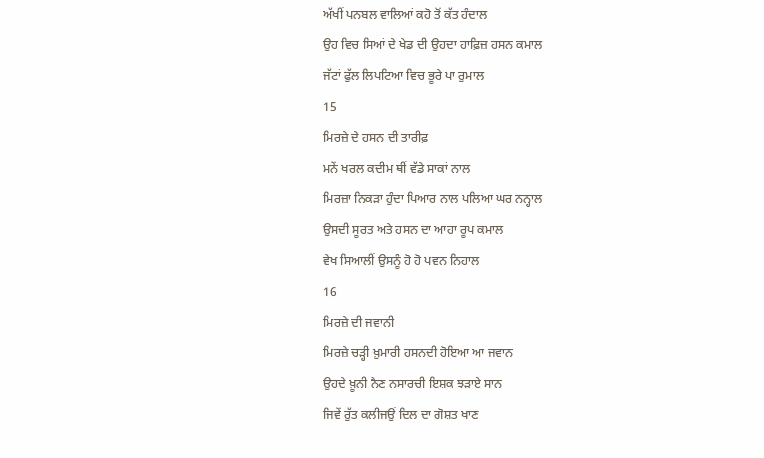ਅੱਖੀਂ ਪਨਬਲ ਵਾਲਿਆਂ ਕਹੋ ਤੋਂ ਕੱਤ ਹੰਦਾਲ
ਉਹ ਵਿਚ ਸਿਆਂ ਦੇ ਖੇਡ ਦੀ ਉਹਦਾ ਹਾਫ਼ਿਜ਼ ਹਸਨ ਕਮਾਲ
ਜੱਟਾਂ ਫੁੱਲ ਲਿਪਟਿਆ ਵਿਚ ਭੂਰੇ ਪਾ ਰੁਮਾਲ
15
ਮਿਰਜ਼ੇ ਦੇ ਹਸਨ ਦੀ ਤਾਰੀਫ਼
ਮਨੇਂ ਖਰਲ ਕਦੀਮ ਥੀਂ ਵੱਡੇ ਸਾਕਾਂ ਨਾਲ
ਮਿਰਜ਼ਾ ਨਿਕੜਾ ਹੁੰਦਾ ਪਿਆਰ ਨਾਲ ਪਲਿਆ ਘਰ ਨਨ੍ਹਾਲ
ਉਸਦੀ ਸੂਰਤ ਅਤੇ ਹਸਨ ਦਾ ਆਹਾ ਰੂਪ ਕਮਾਲ
ਵੇਖ ਸਿਆਲੀਂ ਉਸਨੂੰ ਹੋ ਹੋ ਪਵਨ ਨਿਹਾਲ
16
ਮਿਰਜ਼ੇ ਦੀ ਜਵਾਨੀ
ਮਿਰਜ਼ੇ ਚੜ੍ਹੀ ਖ਼ੁਮਾਰੀ ਹਸਨਦੀ ਹੋਇਆ ਆ ਜਵਾਨ
ਉਹਦੇ ਖ਼ੂਨੀ ਨੈਣ ਨਸਾਰਚੀ ਇਸ਼ਕ ਝੜਾਏ ਸਾਨ
ਜਿਵੇਂ ਰੁੱਤ ਕਲੀਜਉਂ ਦਿਲ ਦਾ ਗੋਸ਼ਤ ਖਾਣ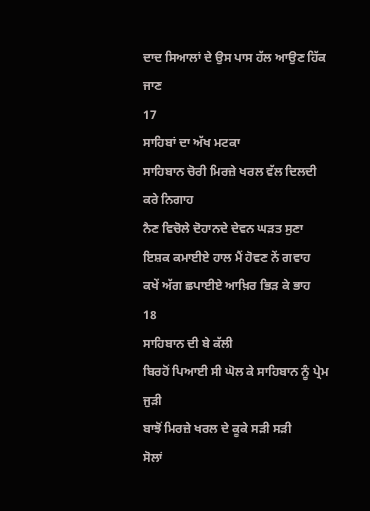ਦਾਦ ਸਿਆਲਾਂ ਦੇ ਉਸ ਪਾਸ ਹੱਲ ਆਉਣ ਹਿੱਕ ਜਾਣ
17
ਸਾਹਿਬਾਂ ਦਾ ਅੱਖ ਮਟਕਾ
ਸਾਹਿਬਾਨ ਚੋਰੀ ਮਿਰਜ਼ੇ ਖਰਲ ਵੱਲ ਦਿਲਦੀ ਕਰੇ ਨਿਗਾਹ
ਨੈਣ ਵਿਚੋਲੇ ਦੋਹਾਨਦੇ ਦੇਵਨ ਘੜਤ ਸੁਣਾ
ਇਸ਼ਕ ਕਮਾਈਏ ਹਾਲ ਮੈਂ ਹੋਵਣ ਨੇਂ ਗਵਾਹ
ਕਖੇਂ ਅੱਗ ਛਪਾਈਏ ਆਖ਼ਿਰ ਭਿੜ ਕੇ ਭਾਹ
18
ਸਾਹਿਬਾਨ ਦੀ ਬੇ ਕੱਲੀ
ਬਿਰਹੋਂ ਪਿਆਈ ਸੀ ਘੋਲ ਕੇ ਸਾਹਿਬਾਨ ਨੂੰ ਪ੍ਰੇਮ ਜੁੜੀ
ਬਾਝੋਂ ਮਿਰਜ਼ੇ ਖਰਲ ਦੇ ਕੂਕੇ ਸੜੀ ਸੜੀ
ਸੋਲਾਂ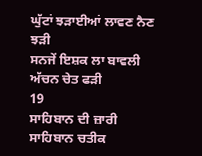ਘੁੱਟਾਂ ਝੜਾਈਆਂ ਲਾਵਣ ਨੈਣ ਝੜੀ
ਸਨਜੇਂ ਇਸ਼ਕ ਲਾ ਬਾਵਲੀ ਅੱਚਨ ਚੇਤ ਫੜੀ
19
ਸਾਹਿਬਾਨ ਦੀ ਜ਼ਾਰੀ
ਸਾਹਿਬਾਨ ਚਤੀਕ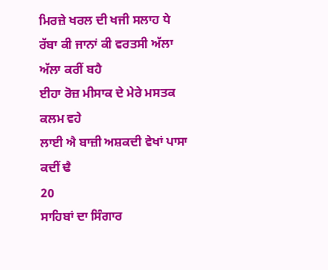ਮਿਰਜ਼ੇ ਖਰਲ ਦੀ ਖਜੀ ਸਲਾਹ ਧੇ
ਰੱਬਾ ਕੀ ਜਾਨਾਂ ਕੀ ਵਰਤਸੀ ਅੱਲਾ ਅੱਲਾ ਕਰੀਂ ਬਹੈ
ਈਹਾ ਰੋਜ਼ ਮੀਸਾਕ ਦੇ ਮੇਰੇ ਮਸਤਕ ਕਲਮ ਵਹੇ
ਲਾਈ ਐ ਬਾਜ਼ੀ ਅਸ਼ਕਦੀ ਵੇਖਾਂ ਪਾਸਾ ਕਦੀਂ ਢੈ
20
ਸਾਹਿਬਾਂ ਦਾ ਸਿੰਗਾਰ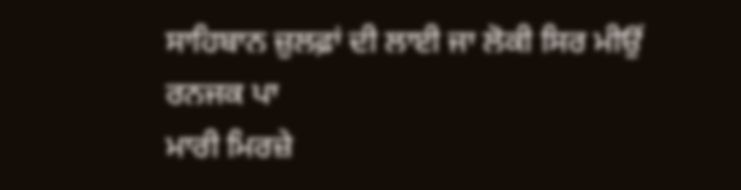ਸਾਹਿਬਾਨ ਜ਼ੁਲਫ਼ਾਂ ਦੀ ਲਾਈ ਜਾ ਲੋਕੀ ਸਿਰ ਮੀਉਂ ਰਨਜਕ ਪਾ
ਮਾਰੀ ਮਿਰਜ਼ੇ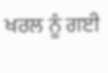ਖਰਲ ਨੂੰ ਗਈ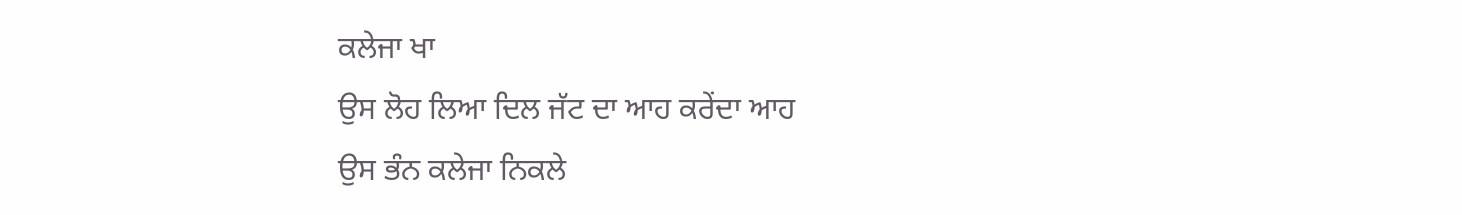ਕਲੇਜਾ ਖਾ
ਉਸ ਲੋਹ ਲਿਆ ਦਿਲ ਜੱਟ ਦਾ ਆਹ ਕਰੇਂਦਾ ਆਹ
ਉਸ ਭੰਨ ਕਲੇਜਾ ਨਿਕਲੇ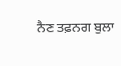ਨੈਣ ਤਫ਼ਨਗ ਬੁਲਾ